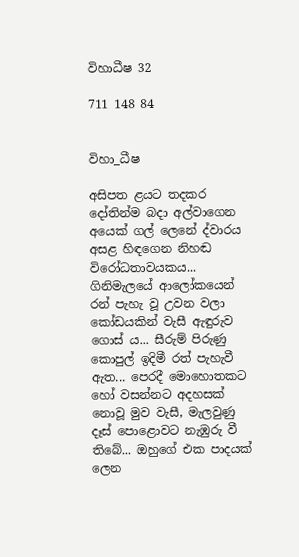විහාධීෂ 32

711 148 84


විහා_ධීෂ

අසිපත ළයට තදකර දෝතින්ම බදා අල්වාගෙන අයෙක් ගල් ලෙනේ ද්වාරය අසළ හිඳගෙන නිහඬ විරෝධතාවයකය... ගිනිමැලයේ ආලෝකයෙන් රන් පැහැ වූ උවන වලා කෝඩයකින් වැසී ඇඳුරුව ගොස් ය... සීරුම් පිරුණු කොපුල් ඉදිමී රත් පැහැවී ඇත... පෙරදී මොහොතකට හෝ වසන්නට අදහසක් නොවූ මුව වැසී, මැලවුණු දෑස් පොළොවට නැඹුරු වී තිබේ... ඔහුගේ එක පාදයක් ලෙන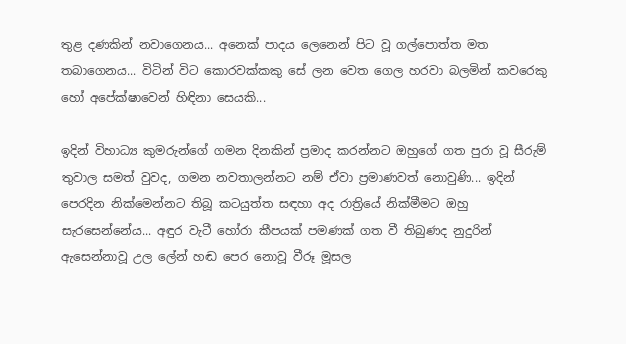තුළ දණකින් නවාගෙනය... අනෙක් පාදය ලෙනෙන් පිට වූ ගල්පොත්ත මත තබාගෙනය... විටින් විට කොරවක්කකු සේ ලන වෙත ගෙල හරවා බලමින් කවරෙකු හෝ අපේක්ෂාවෙන් හිඳිනා සෙයකි...

ඉදින් විහාධ්‍ය කුමරුන්ගේ ගමන දිනකින් ප්‍රමාද කරන්නට ඔහුගේ ගත පුරා වූ සීරුම් තුවාල සමත් වුවද, ගමන නවතාලන්නට නම් ඒවා ප්‍රමාණවත් නොවුණි... ඉදින් පෙරදින නික්මෙන්නට තිබූ කටයුත්ත සඳහා අද රාත්‍රියේ නික්මීමට ඔහු සැරසෙන්නේය... අඳුර වැටී හෝරා කීපයක් පමණක් ගත වී තිබුණද නුදුරින් ඇසෙන්නාවූ උල ලේන් හඬ පෙර නොවූ වීරූ මූසල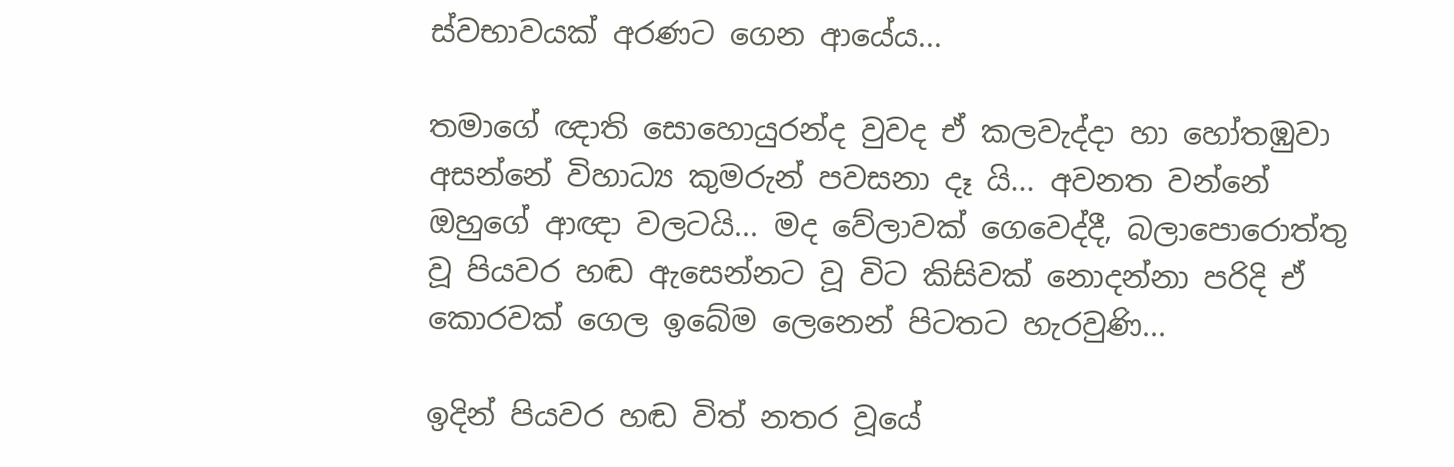ස්වභාවයක් අරණට ගෙන ආයේය...

තමාගේ ඥාති සොහොයුරන්ද වුවද ඒ කලවැද්දා හා හෝතඹුවා අසන්නේ විහාධ්‍ය කුමරුන් පවසනා දෑ යි... අවනත වන්නේ ඔහුගේ ආඥා වලටයි... මද වේලාවක් ගෙවෙද්දී, බලාපොරොත්තු වූ පියවර හඬ ඇසෙන්නට වූ විට කිසිවක් නොදන්නා පරිදි ඒ කොරවක් ගෙල ඉබේම ලෙනෙන් පිටතට හැරවුණි...

ඉදින් පියවර හඬ විත් නතර වූයේ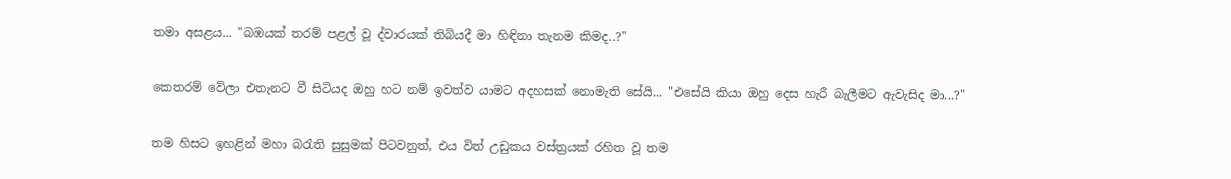තමා අසළය... "බඹයක් තරම් පළල් වූ ද්වාරයක් තිබියදී මා හිඳිනා තැනම කිමද..?"

කෙතරම් වේලා එතැනට වී සිටියද ඔහු හට නම් ඉවත්ව යාමට අදහසක් නොමැති සේයි... "එසේයි කියා ඔහු දෙස හැරී බැලීමට ඇවැසිද මා...?"

තම හිසට ඉහළින් මහා බරැති සුසුමක් පිටවනුත්, එය විත් උඩුකය වස්ත්‍රයක් රහිත වූ තම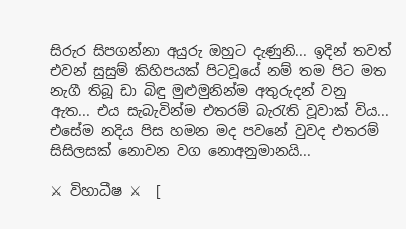සිරුර සිපගන්නා අයුරු ඔහුට දැණුනි... ඉදින් තවත් එවන් සුසුම් කිහිපයක් පිටවූයේ නම් තම පිට මත නැගී තිබූ ඩා බිඳු මුළුමුනින්ම අතුරුදන් වනු ඇත... එය සැබැවින්ම එතරම් බැරැති වූවාක් විය... එසේම නදිය පිස හමන මද පවනේ වුවද එතරම් සිසිලසක් නොවන වග නොඅනුමානයි...

⚔ විහාධීෂ ⚔  [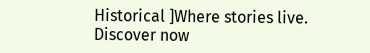Historical ]Where stories live. Discover now